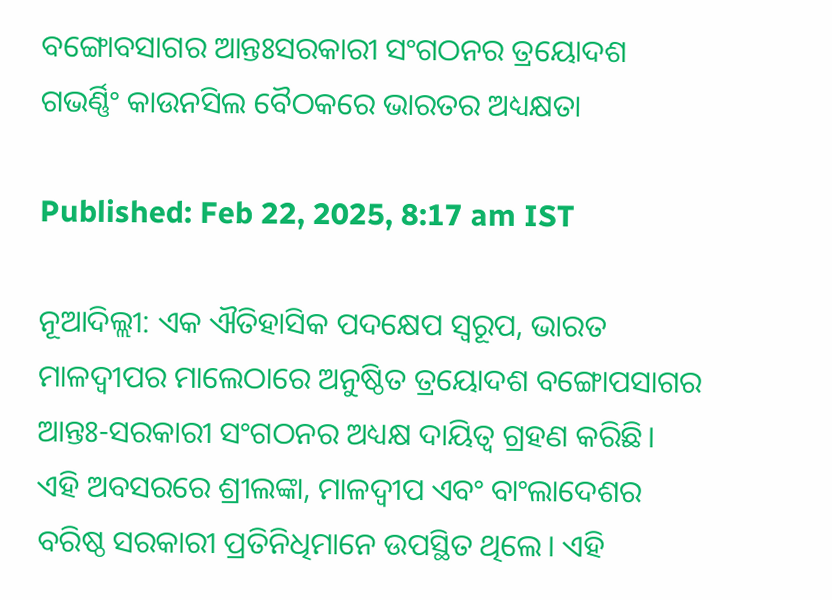ବଙ୍ଗୋବସାଗର ଆନ୍ତଃସରକାରୀ ସଂଗଠନର ତ୍ରୟୋଦଶ ଗଭର୍ଣ୍ଣିଂ କାଉନସିଲ ବୈଠକରେ ଭାରତର ଅଧ୍ୟକ୍ଷତା

Published: Feb 22, 2025, 8:17 am IST

ନୂଆଦିଲ୍ଲୀ: ଏକ ଐତିହାସିକ ପଦକ୍ଷେପ ସ୍ୱରୂପ, ଭାରତ ମାଳଦ୍ୱୀପର ମାଲେଠାରେ ଅନୁଷ୍ଠିତ ତ୍ରୟୋଦଶ ବଙ୍ଗୋପସାଗର ଆନ୍ତଃ-ସରକାରୀ ସଂଗଠନର ଅଧ୍ୟକ୍ଷ ଦାୟିତ୍ୱ ଗ୍ରହଣ କରିଛି। ଏହି ଅବସରରେ ଶ୍ରୀଲଙ୍କା, ମାଳଦ୍ୱୀପ ଏବଂ ବାଂଲାଦେଶର ବରିଷ୍ଠ ସରକାରୀ ପ୍ରତିନିଧିମାନେ ଉପସ୍ଥିତ ଥିଲେ। ଏହି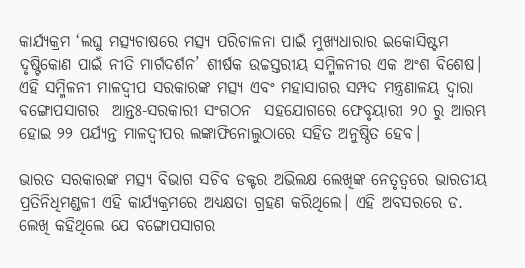କାର୍ଯ୍ୟକ୍ରମ ‘ଲଘୁ ମତ୍ସ୍ୟଚାଷରେ ମତ୍ସ୍ୟ ପରିଚାଳନା ପାଇଁ ମୁଖ୍ୟଧାରାର ଇକୋସିଷ୍ଟମ ଦୃଷ୍ଟିକୋଣ ପାଇଁ ନୀତି ମାର୍ଗଦର୍ଶନ’ ଶୀର୍ଷକ ଉଚ୍ଚସ୍ତରୀୟ ସମ୍ମିଳନୀର ଏକ ଅଂଶ ବିଶେଷ। ଏହି ସମ୍ମିଳନୀ ମାଳଦ୍ୱୀପ ସରକାରଙ୍କ ମତ୍ସ୍ୟ ଏବଂ ମହାସାଗର ସମ୍ପଦ ମନ୍ତ୍ରଣାଳୟ ଦ୍ୱାରା ବଙ୍ଗୋପସାଗର  ଆନ୍ତଃ-ସରକାରୀ ସଂଗଠନ  ସହଯୋଗରେ ଫେବୃୟାରୀ ୨୦ ରୁ ଆରମ୍ଭ ହୋଇ ୨୨ ପର୍ଯ୍ୟନ୍ତ ମାଳଦ୍ୱୀପର ଲଙ୍କାଫିନୋଲୁଠାରେ ସହିତ ଅନୁଷ୍ଠିତ ହେବ।

ଭାରତ ସରକାରଙ୍କ ମତ୍ସ୍ୟ ବିଭାଗ ସଚିବ ଡକ୍ଟର ଅଭିଲକ୍ଷ ଲେଖିଙ୍କ ନେତୃତ୍ୱରେ ଭାରତୀୟ ପ୍ରତିନିଧିମଣ୍ଡଳୀ ଏହି କାର୍ଯ୍ୟକ୍ରମରେ ଅଧ୍ୟକ୍ଷତା ଗ୍ରହଣ କରିଥିଲେ। ଏହି ଅବସରରେ ଡ. ଲେଖି କହିଥିଲେ ଯେ ବଙ୍ଗୋପସାଗର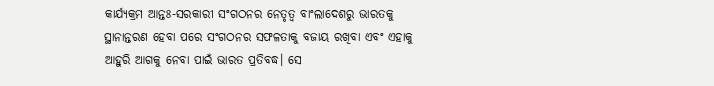କାର୍ଯ୍ୟକ୍ରମ ଆନ୍ତଃ-ସରକାରୀ ସଂଗଠନର ନେତୃତ୍ୱ ବାଂଲାଦେଶରୁ ଭାରତକୁ ସ୍ଥାନାନ୍ତରଣ ହେବା ପରେ ସଂଗଠନର ସଫଳତାକୁ ବଜାୟ ରଖିବା ଏବଂ ଏହାକୁ ଆହୁରି ଆଗକୁ ନେବା ପାଇଁ ଭାରତ ପ୍ରତିବଦ୍ଧ। ସେ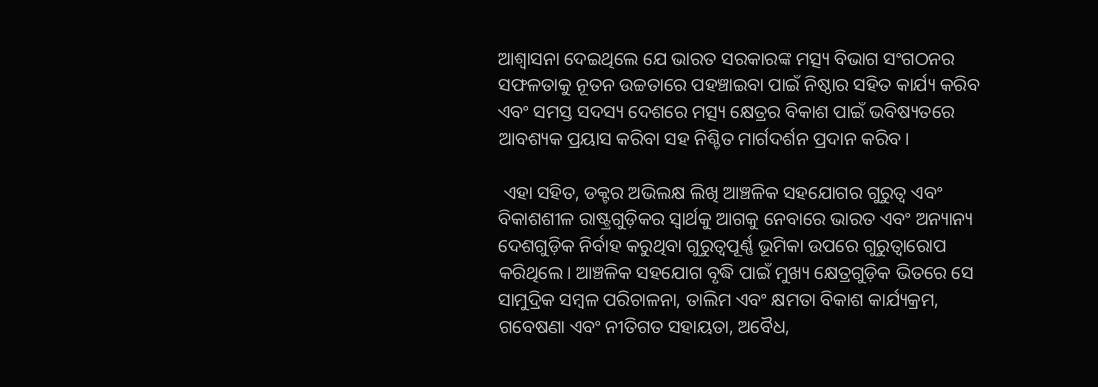ଆଶ୍ୱାସନା ଦେଇଥିଲେ ଯେ ଭାରତ ସରକାରଙ୍କ ମତ୍ସ୍ୟ ବିଭାଗ ସଂଗଠନର ସଫଳତାକୁ ନୂତନ ଉଚ୍ଚତାରେ ପହଞ୍ଚାଇବା ପାଇଁ ନିଷ୍ଠାର ସହିତ କାର୍ଯ୍ୟ କରିବ ଏବଂ ସମସ୍ତ ସଦସ୍ୟ ଦେଶରେ ମତ୍ସ୍ୟ କ୍ଷେତ୍ରର ବିକାଶ ପାଇଁ ଭବିଷ୍ୟତରେ ଆବଶ୍ୟକ ପ୍ରୟାସ କରିବା ସହ ନିଶ୍ଚିତ ମାର୍ଗଦର୍ଶନ ପ୍ରଦାନ କରିବ।

 ଏହା ସହିତ, ଡକ୍ଟର ଅଭିଲକ୍ଷ ଲିଖି ଆଞ୍ଚଳିକ ସହଯୋଗର ଗୁରୁତ୍ୱ ଏବଂ ବିକାଶଶୀଳ ରାଷ୍ଟ୍ରଗୁଡ଼ିକର ସ୍ୱାର୍ଥକୁ ଆଗକୁ ନେବାରେ ଭାରତ ଏବଂ ଅନ୍ୟାନ୍ୟ ଦେଶଗୁଡ଼ିକ ନିର୍ବାହ କରୁଥିବା ଗୁରୁତ୍ୱପୂର୍ଣ୍ଣ ଭୂମିକା ଉପରେ ଗୁରୁତ୍ୱାରୋପ କରିଥିଲେ। ଆଞ୍ଚଳିକ ସହଯୋଗ ବୃଦ୍ଧି ପାଇଁ ମୁଖ୍ୟ କ୍ଷେତ୍ରଗୁଡ଼ିକ ଭିତରେ ସେ ସାମୁଦ୍ରିକ ସମ୍ବଳ ପରିଚାଳନା, ତାଲିମ ଏବଂ କ୍ଷମତା ବିକାଶ କାର୍ଯ୍ୟକ୍ରମ, ଗବେଷଣା ଏବଂ ନୀତିଗତ ସହାୟତା, ଅବୈଧ,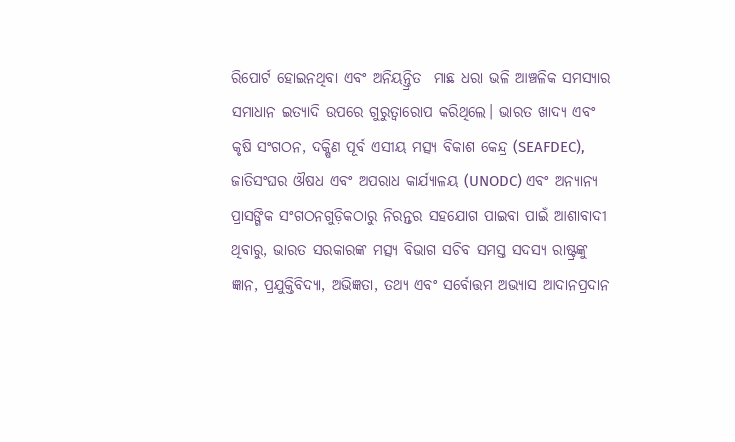ରିପୋର୍ଟ ହୋଇନଥିବା ଏବଂ ଅନିୟନ୍ତ୍ରିତ  ମାଛ ଧରା ଭଳି ଆଞ୍ଚଳିକ ସମସ୍ୟାର ସମାଧାନ ଇତ୍ୟାଦି ଉପରେ ଗୁରୁତ୍ୱାରୋପ କରିଥିଲେ। ଭାରତ ଖାଦ୍ୟ ଏବଂ କୃଷି ସଂଗଠନ, ଦକ୍ଷିଣ ପୂର୍ବ ଏସୀୟ ମତ୍ସ୍ୟ ବିକାଶ କେନ୍ଦ୍ର (SEAFDEC), ଜାତିସଂଘର ଔଷଧ ଏବଂ ଅପରାଧ କାର୍ଯ୍ୟାଳୟ (UNODC) ଏବଂ ଅନ୍ୟାନ୍ୟ ପ୍ରାସଙ୍ଗିକ ସଂଗଠନଗୁଡ଼ିକଠାରୁ ନିରନ୍ତର ସହଯୋଗ ପାଇବା ପାଇଁ ଆଶାବାଦୀ ଥିବାରୁ, ଭାରତ ସରକାରଙ୍କ ମତ୍ସ୍ୟ ବିଭାଗ ସଚିବ ସମସ୍ତ ସଦସ୍ୟ ରାଷ୍ଟ୍ରଙ୍କୁ ଜ୍ଞାନ, ପ୍ରଯୁକ୍ତିବିଦ୍ୟା, ଅଭିଜ୍ଞତା, ତଥ୍ୟ ଏବଂ ସର୍ବୋତ୍ତମ ଅଭ୍ୟାସ ଆଦାନପ୍ରଦାନ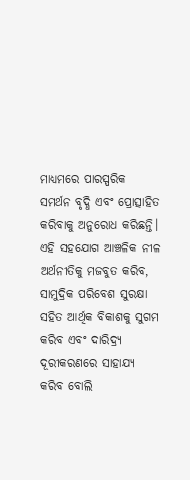ମାଧ୍ୟମରେ ପାରସ୍ପରିକ ସମର୍ଥନ ବୃଦ୍ଧି ଏବଂ ପ୍ରୋତ୍ସାହିତ କରିବାକୁ ଅନୁରୋଧ କରିଛନ୍ତି। ଏହି ସହଯୋଗ ଆଞ୍ଚଳିକ ନୀଳ ଅର୍ଥନୀତିକୁ ମଜବୁତ କରିବ, ସାମୁଦ୍ରିକ ପରିବେଶ ସୁରକ୍ଷା ସହିତ ଆର୍ଥିକ ବିକାଶକୁ ସୁଗମ କରିବ ଏବଂ ଦାରିଦ୍ର୍ୟ ଦୂରୀକରଣରେ ସାହାଯ୍ୟ କରିବ ବୋଲି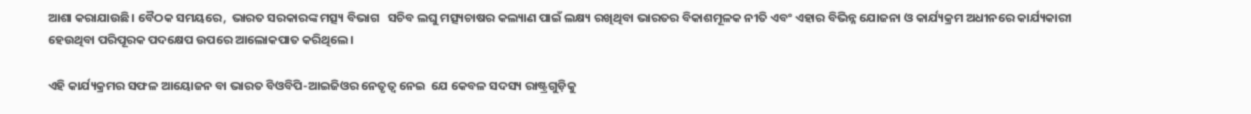ଆଶା କରାଯାଉଛି। ବୈଠକ ସମୟରେ,  ଭାରତ ସରକାରଙ୍କ ମତ୍ସ୍ୟ ବିଭାଗ   ସଚିବ ଲଘୁ ମତ୍ସ୍ୟଚାଷର କଲ୍ୟାଣ ପାଇଁ ଲକ୍ଷ୍ୟ ରଖିଥିବା ଭାରତର ବିକାଶମୂଳକ ନୀତି ଏବଂ ଏହାର ବିଭିନ୍ନ ଯୋଜନା ଓ କାର୍ଯ୍ୟକ୍ରମ ଅଧୀନରେ କାର୍ଯ୍ୟକାରୀ ହେଉଥିବା ପରିପୂରକ ପଦକ୍ଷେପ ଉପରେ ଆଲୋକପାତ କରିଥିଲେ।

ଏହି କାର୍ଯ୍ୟକ୍ରମର ସଫଳ ଆୟୋଜନ ବା ଭାରତ ବିଓବିପି-ଆଇଜିଓର ନେତୃତ୍ୱ ନେଇ  ଯେ କେବଳ ସଦସ୍ୟ ରାଷ୍ଟ୍ରଗୁଡ଼ିକୁ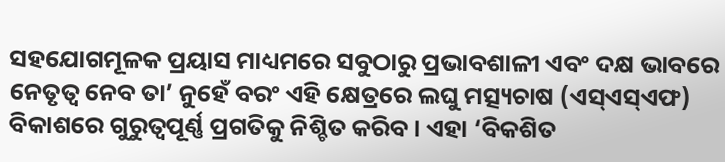ସହଯୋଗମୂଳକ ପ୍ରୟାସ ମାଧ୍ୟମରେ ସବୁଠାରୁ ପ୍ରଭାବଶାଳୀ ଏବଂ ଦକ୍ଷ ଭାବରେ ନେତୃତ୍ୱ ନେବ ତା’ ନୁହେଁ ବରଂ ଏହି କ୍ଷେତ୍ରରେ ଲଘୁ ମତ୍ସ୍ୟଚାଷ (ଏସ୍‍ଏସ୍‍ଏଫ) ବିକାଶରେ ଗୁରୁତ୍ୱପୂର୍ଣ୍ଣ ପ୍ରଗତିକୁ ନିଶ୍ଚିତ କରିବ। ଏହା ‘ବିକଶିତ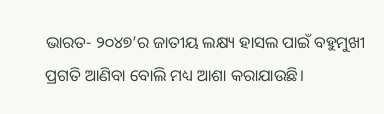ଭାରତ- ୨୦୪୭’ର ଜାତୀୟ ଲକ୍ଷ୍ୟ ହାସଲ ପାଇଁ ବହୁମୁଖୀ ପ୍ରଗତି ଆଣିବା ବୋଲି ମଧ୍ୟ ଆଶା କରାଯାଉଛି।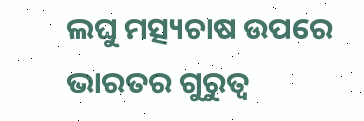ଲଘୁ ମତ୍ସ୍ୟଚାଷ ଉପରେ ଭାରତର ଗୁରୁତ୍ୱ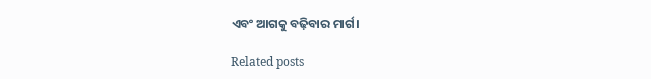ଏବଂ ଆଗକୁ ବଢ଼ିବାର ମାର୍ଗ।

Related posts